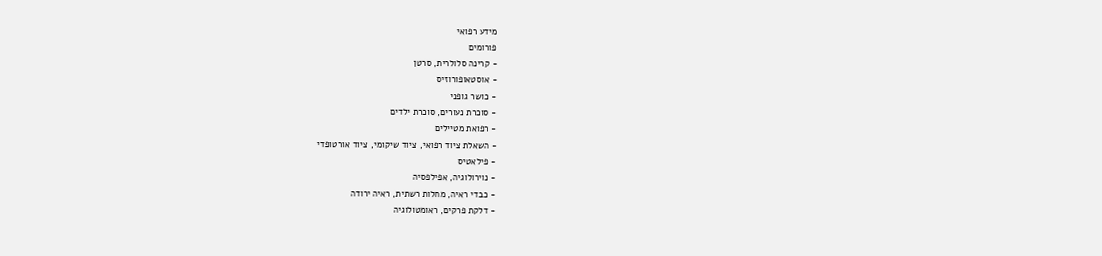מידע רפואי
פורומים
- קרינה סלולרית, סרטן
- אוסטאופורוזיס
- כושר גופני
- סוכרת נעורים, סוכרת ילדים
- רפואת מטיילים
- השאלת ציוד רפואי, ציוד שיקומי, ציוד אורטופדי
- פילאטיס
- נוירולוגיה, אפילפסיה
- כבדי ראיה, מחלות רשתית, ראיה ירודה
- דלקת פרקים, ראומטולוגיה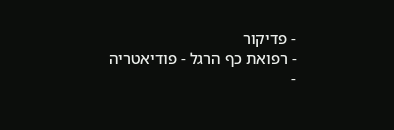- פדיקור
- רפואת כף הרגל - פודיאטריה
-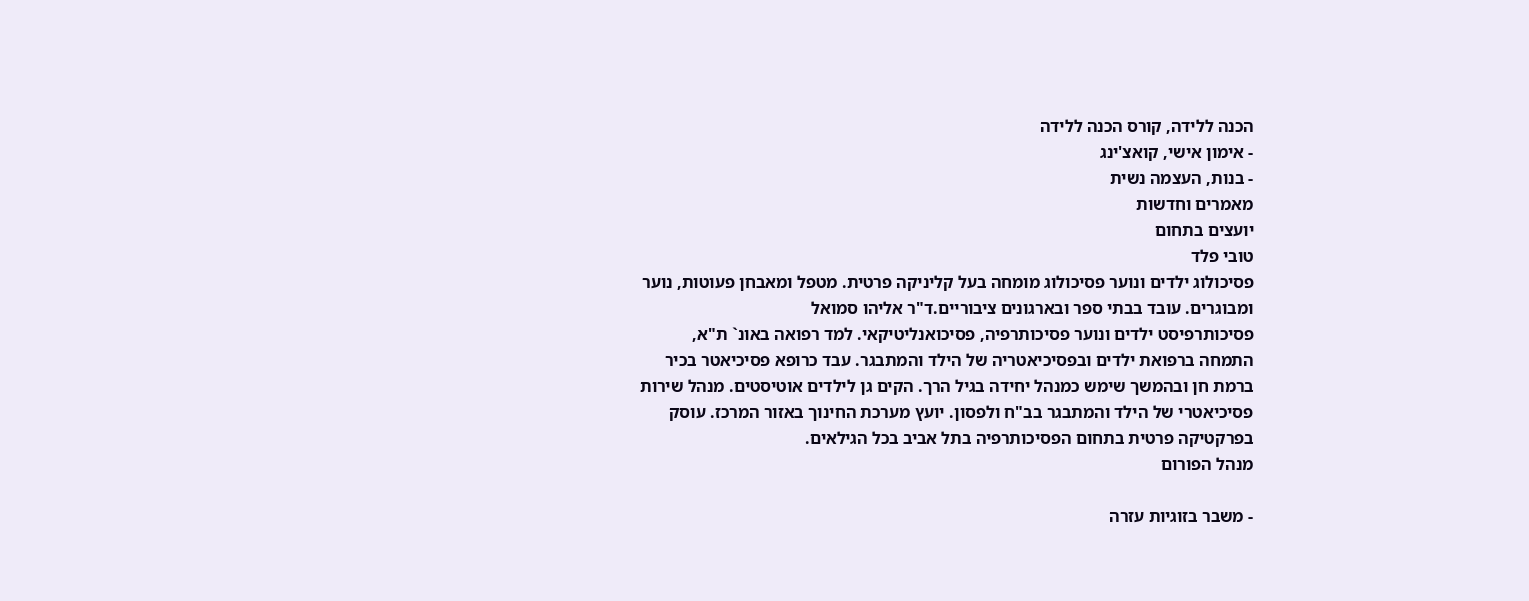הכנה ללידה, קורס הכנה ללידה
- אימון אישי, קואצ'ינג
- בנות, העצמה נשית
מאמרים וחדשות
יועצים בתחום
טובי פלד
פסיכולוג ילדים ונוער פסיכולוג מומחה בעל קליניקה פרטית. מטפל ומאבחן פעוטות, נוער ומבוגרים. עובד בבתי ספר ובארגונים ציבוריים.ד"ר אליהו סמואל
פסיכותרפיסט ילדים ונוער פסיכותרפיה, פסיכואנליטיקאי. למד רפואה באונ` ת"א, התמחה ברפואת ילדים ובפסיכיאטריה של הילד והמתבגר. עבד כרופא פסיכיאטר בכיר ברמת חן ובהמשך שימש כמנהל יחידה בגיל הרך. הקים גן לילדים אוטיסטים. מנהל שירות פסיכיאטרי של הילד והמתבגר בב"ח ולפסון. יועץ מערכת החינוך באזור המרכז. עוסק בפרקטיקה פרטית בתחום הפסיכותרפיה בתל אביב בכל הגילאים.
מנהל הפורום

- משבר בזוגיות עזרה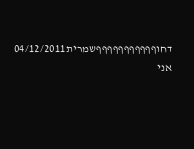דחוףףףףףףףףףףףשמרית04/12/2011
אני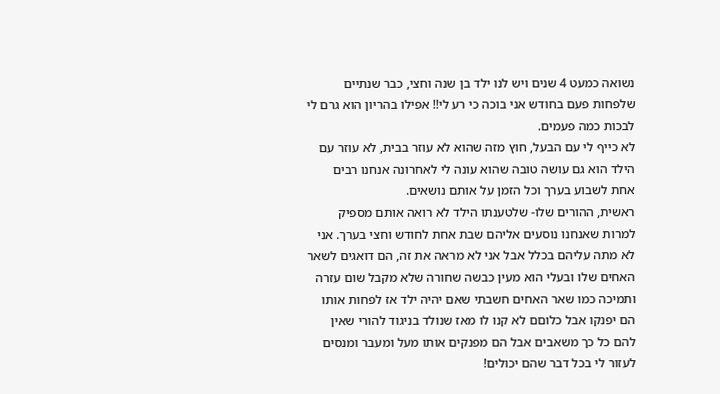נשואה כמעט 4 שנים ויש לנו ילד בן שנה וחצי, כבר שנתיים שלפחות פעם בחודש אני בוכה כי רע לי!! אפילו בהריון הוא גרם לי לבכות כמה פעמים.
לא כייף לי עם הבעל, חוץ מזה שהוא לא עוזר בבית, לא עוזר עם הילד הוא גם עושה טובה שהוא עונה לי לאחרונה אנחנו רבים אחת לשבוע בערך וכל הזמן על אותם נושאים.
ראשית, ההורים שלו- שלטענתו הילד לא רואה אותם מספיק למרות שאנחנו נוסעים אליהם שבת אחת לחודש וחצי בערך. אני לא מתה עליהם בכלל אבל אני לא מראה את זה, הם דואגים לשאר האחים שלו ובעלי הוא מעין כבשה שחורה שלא מקבל שום עזרה ותמיכה כמו שאר האחים חשבתי שאם יהיה ילד אז לפחות אותו הם יפנקו אבל כלוםם לא קנו לו מאז שנולד בניגוד להורי שאין להם כל כך משאבים אבל הם מפנקים אותו מעל ומעבר ומנסים לעזור לי בכל דבר שהם יכולים!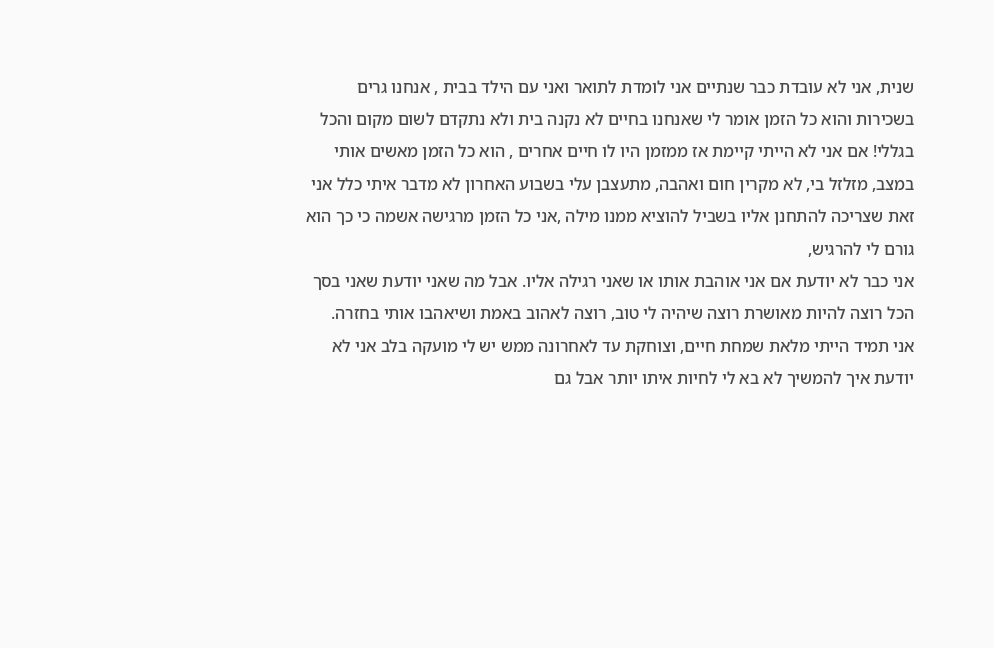שנית, אני לא עובדת כבר שנתיים אני לומדת לתואר ואני עם הילד בבית , אנחנו גרים בשכירות והוא כל הזמן אומר לי שאנחנו בחיים לא נקנה בית ולא נתקדם לשום מקום והכל בגללי! אם אני לא הייתי קיימת אז ממזמן היו לו חיים אחרים , הוא כל הזמן מאשים אותי במצב, מזלזל בי, לא מקרין חום ואהבה, מתעצבן עלי בשבוע האחרון לא מדבר איתי כלל אני זאת שצריכה להתחנן אליו בשביל להוציא ממנו מילה ,אני כל הזמן מרגישה אשמה כי כך הוא גורם לי להרגיש,
אני כבר לא יודעת אם אני אוהבת אותו או שאני רגילה אליו. אבל מה שאני יודעת שאני בסך הכל רוצה להיות מאושרת רוצה שיהיה לי טוב, רוצה לאהוב באמת ושיאהבו אותי בחזרה.
אני תמיד הייתי מלאת שמחת חיים, וצוחקת עד לאחרונה ממש יש לי מועקה בלב אני לא יודעת איך להמשיך לא בא לי לחיות איתו יותר אבל גם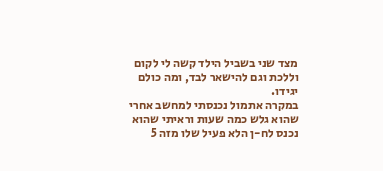מצד שני בשביל הילד קשה לי לקום וללכת וגם להישאר לבד, ומה כולם יגידו.
במקרה אתמול נכנסתי למחשב אחרי שהוא גלש כמה שעות וראיתי שהוא נכנס לח-ן הלא פעיל שלו מזה 5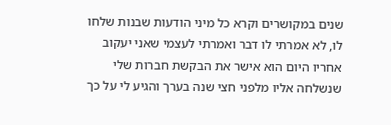שנים במקושרים וקרא כל מיני הודעות שבנות שלחו לו, לא אמרתי לו דבר ואמרתי לעצמי שאני יעקוב אחריו היום הוא אישר את הבקשת חברות שלי שנשלחה אליו מלפני חצי שנה בערך והגיע לי על כך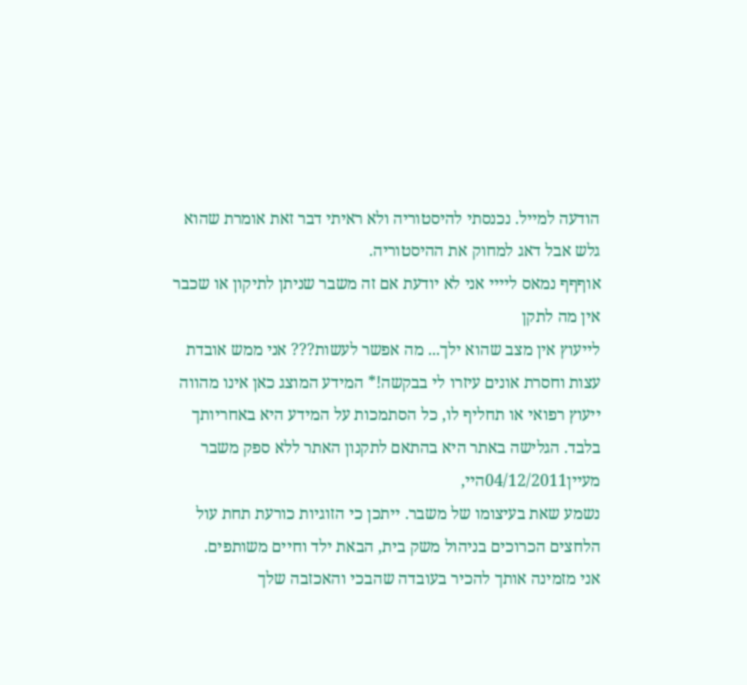הודעה למייל. נכנסתי להיסטוריה ולא ראיתי דבר זאת אומרת שהוא גלש אבל דאג למחוק את ההיסטוריה.
אוףףף נמאס ליייי אני לא יודעת אם זה משבר שניתן לתיקון או שכבר אין מה לתקן
לייעוץ אין מצב שהוא ילך... מה אפשר לעשות??? אני ממש אובדת עצות וחסרת אונים עיזרו לי בבקשה!* המידע המוצג כאן אינו מהווה ייעוץ רפואי או תחליף לו, כל הסתמכות על המידע היא באחריותך בלבד. הגלישה באתר היא בהתאם לתקנון האתר ללא ספק משבר
מעיין04/12/2011היי,
נשמע שאת בעיצומו של משבר. ייתכן כי הזוגיות כורעת תחת עול הלחצים הכרוכים בניהול משק בית, הבאת ילד וחיים משותפים.
אני מזמינה אותך להכיר בעובדה שהבכי והאכזבה שלך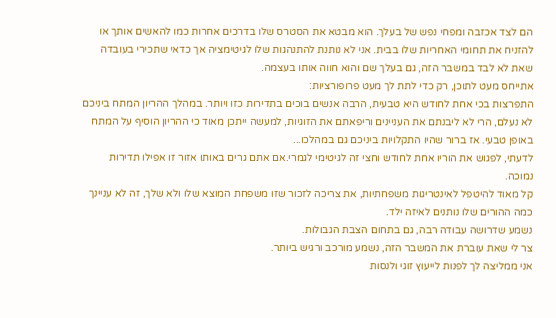הם לצד אכזבה ומפחי נפש של בעלך. הוא מבטא את הסטרס שלו בדרכים אחרות כמו להאשים אותך או להזניח את תחומי האחריות שלו בבית. אני לא נותנת להתנהגות שלו לגיטימציה אך כדאי שתכירי בעובדה שאת לא לבד במשבר הזה, גם בעלך שם והוא חווה אותו בעצמה.
אתייחס מעט לתוכן, רק כדי לתת לך מעט פרופורציות:
התפרצות בכי אחת לחודש היא טבעית, הרבה אנשים בוכים בתדירות כזו ויותר. במהלך ההריון המתח ביניכם לא נעלם, הרי לא ליבנתם את העניינים וריפאתם את הזוגיות, למעשה ייתכן מאוד כי ההריון הוסיף על המתח באופן טבעי. אז ברור שהיו התקלויות ביניכם גם במהלכו...
לדעתי, לפגוש את הוריו אחת לחודש וחצי זה לגיטימי לגמרי.אם אתם גרים באותו אזור זו אפילו תדירות נמוכה.
קל מאוד להיטפל לאינטריגות משפחתיות, את צריכה לזכור שזו משפחת המוצא שלו ולא שלך, זה לא עניינך כמה ההורים שלו נותנים לאיזה ילד.
נשמע שדרושה עבודה רבה, גם בתחום הצבת הגבולות.
צר לי שאת עוברת את המשבר הזה, נשמע מורכב ורגיש ביותר.
אני ממליצה לך לפנות לייעוץ זוגי ולנסות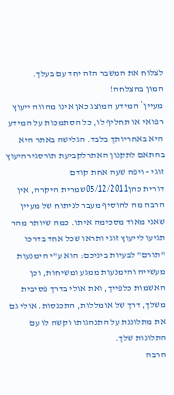לצלוח את המשבר הזה יחד עם בעלך.
המון בהצלחה!
מעיין* המידע המוצג כאן אינו מהווה ייעוץ רפואי או תחליף לו, כל הסתמכות על המידע היא באחריותך בלבד. הגלישה באתר היא בהתאם לתקנון האתרלקביעת תורסגירהיעוץ זוגי - ויפה שעה אחת קודם
דורית כהן05/12/2011שמרית היקרה, אין הרבה מה להוסיף מעבר לניתוח של מעיין שאני מאוד מסכימה איתו. כמה שיותר מהר תגיעו לייעוץ זוגי ותראו שכל אחד בדרכו "תורם" לבעיות ביניכם: הוא ע"י הימנעות מעשייה והימנעות ממגע ומשיחות, וכן האשמות כלפייך, ואת אולי בדרך פסיבית משלך, דרך של אומללות, התכנסות. אולי גם את מתלוננת על התנהגותו וקשה לו עם התלונות שלך.
הרבה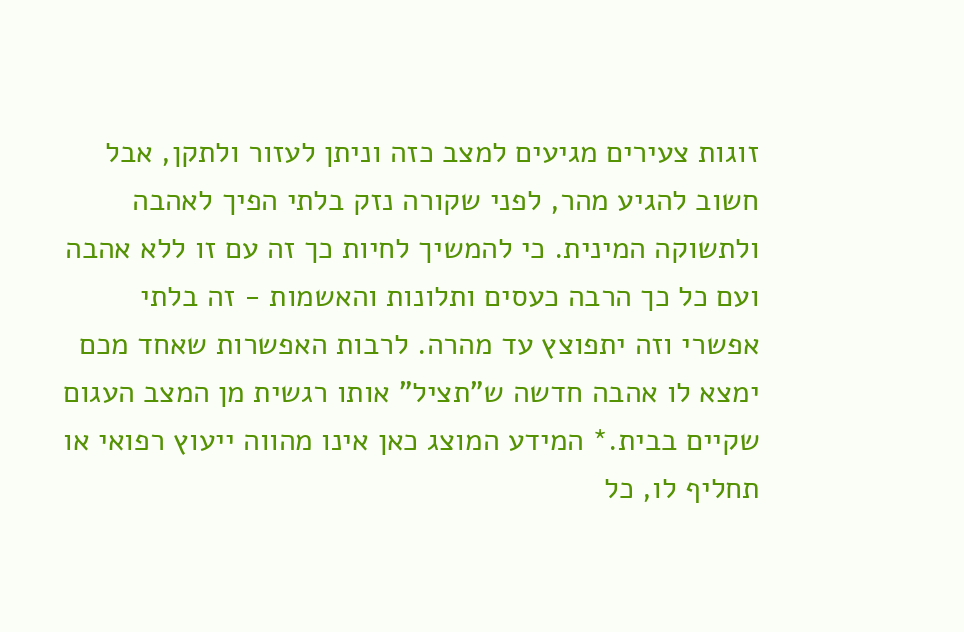זוגות צעירים מגיעים למצב כזה וניתן לעזור ולתקן, אבל חשוב להגיע מהר, לפני שקורה נזק בלתי הפיך לאהבה ולתשוקה המינית. כי להמשיך לחיות כך זה עם זו ללא אהבה ועם כל כך הרבה כעסים ותלונות והאשמות - זה בלתי אפשרי וזה יתפוצץ עד מהרה. לרבות האפשרות שאחד מכם ימצא לו אהבה חדשה ש"תציל" אותו רגשית מן המצב העגום שקיים בבית.* המידע המוצג כאן אינו מהווה ייעוץ רפואי או תחליף לו, כל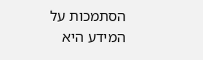הסתמכות על המידע היא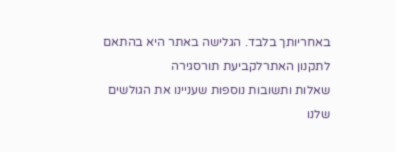באחריותך בלבד. הגלישה באתר היא בהתאם לתקנון האתרלקביעת תורסגירה
שאלות ותשובות נוספות שעניינו את הגולשים שלנו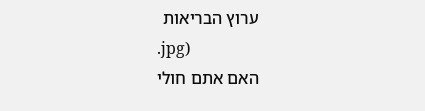ערוץ הבריאות
.jpg)
האם אתם חולי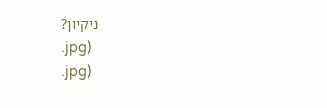ניקיון?
.jpg)
.jpg)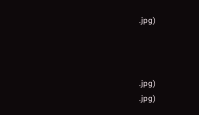.jpg)



.jpg)
.jpg)